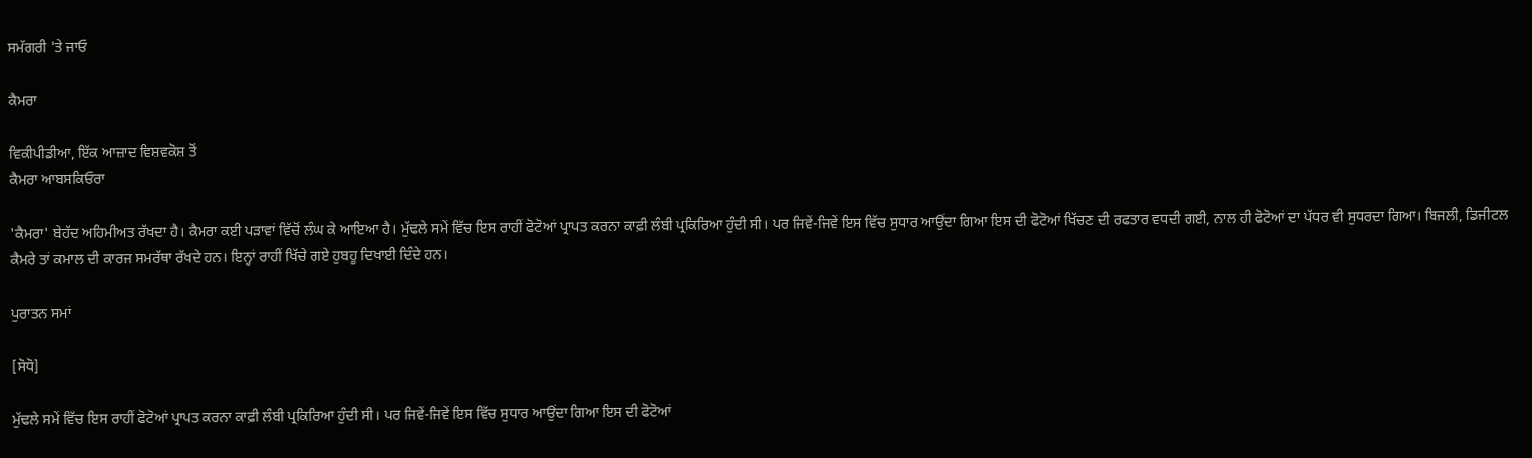ਸਮੱਗਰੀ 'ਤੇ ਜਾਓ

ਕੈਮਰਾ

ਵਿਕੀਪੀਡੀਆ, ਇੱਕ ਆਜ਼ਾਦ ਵਿਸ਼ਵਕੋਸ਼ ਤੋਂ
ਕੈਮਰਾ ਆਬਸਕਿਓਰਾ

'ਕੈਮਰਾ' ਬੇਹੱਦ ਅਹਿਮੀਅਤ ਰੱਖਦਾ ਹੈ। ਕੈਮਰਾ ਕਈ ਪੜਾਵਾਂ ਵਿੱਚੋਂ ਲੰਘ ਕੇ ਆਇਆ ਹੈ। ਮੁੱਢਲੇ ਸਮੇਂ ਵਿੱਚ ਇਸ ਰਾਹੀਂ ਫੋਟੋਆਂ ਪ੍ਰਾਪਤ ਕਰਨਾ ਕਾਫ਼ੀ ਲੰਬੀ ਪ੍ਰਕਿਰਿਆ ਹੁੰਦੀ ਸੀ। ਪਰ ਜਿਵੇਂ-ਜਿਵੇਂ ਇਸ ਵਿੱਚ ਸੁਧਾਰ ਆਉਂਦਾ ਗਿਆ ਇਸ ਦੀ ਫੋਟੋਆਂ ਖਿੱਚਣ ਦੀ ਰਫਤਾਰ ਵਧਦੀ ਗਈ, ਨਾਲ ਹੀ ਫੋਟੋਆਂ ਦਾ ਪੱਧਰ ਵੀ ਸੁਧਰਦਾ ਗਿਆ। ਬਿਜਲੀ, ਡਿਜੀਟਲ ਕੈਮਰੇ ਤਾਂ ਕਮਾਲ ਦੀ ਕਾਰਜ ਸਮਰੱਥਾ ਰੱਖਦੇ ਹਨ। ਇਨ੍ਹਾਂ ਰਾਹੀਂ ਖਿੱਚੇ ਗਏ ਹੁਬਹੂ ਦਿਖਾਈ ਦਿੰਦੇ ਹਨ।

ਪੁਰਾਤਨ ਸਮਾਂ

[ਸੋਧੋ]

ਮੁੱਢਲੇ ਸਮੇਂ ਵਿੱਚ ਇਸ ਰਾਹੀਂ ਫੋਟੋਆਂ ਪ੍ਰਾਪਤ ਕਰਨਾ ਕਾਫ਼ੀ ਲੰਬੀ ਪ੍ਰਕਿਰਿਆ ਹੁੰਦੀ ਸੀ। ਪਰ ਜਿਵੇਂ-ਜਿਵੇਂ ਇਸ ਵਿੱਚ ਸੁਧਾਰ ਆਉਂਦਾ ਗਿਆ ਇਸ ਦੀ ਫੋਟੋਆਂ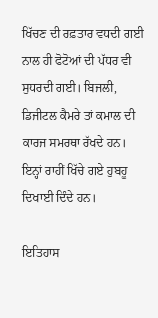ਖਿੱਚਣ ਦੀ ਰਫ਼ਤਾਰ ਵਧਦੀ ਗਈ ਨਾਲ ਹੀ ਫੋਟੋਆਂ ਦੀ ਪੱਧਰ ਵੀ ਸੁਧਰਦੀ ਗਈ। ਬਿਜਲੀ, ਡਿਜੀਟਲ ਕੈਮਰੇ ਤਾਂ ਕਮਾਲ ਦੀ ਕਾਰਜ ਸਮਰਥਾ ਰੱਖਦੇ ਹਨ। ਇਨ੍ਹਾਂ ਰਾਹੀਂ ਖਿੱਚੇ ਗਏ ਹੁਬਹੂ ਦਿਖਾਈ ਦਿੰਦੇ ਹਨ।

ਇਤਿਹਾਸ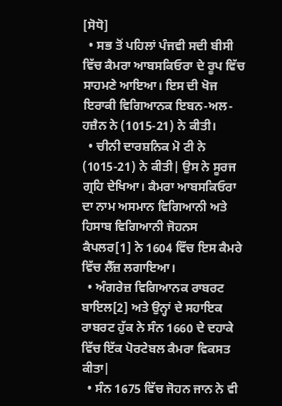[ਸੋਧੋ]
  • ਸਭ ਤੋਂ ਪਹਿਲਾਂ ਪੰਜਵੀ ਸਦੀ ਬੀਸੀ ਵਿੱਚ ਕੈਮਰਾ ਆਬਸਕਿਓਰਾ ਦੇ ਰੂਪ ਵਿੱਚ ਸਾਹਮਣੇ ਆਇਆ। ਇਸ ਦੀ ਖੋਜ ਇਰਾਕੀ ਵਿਗਿਆਨਕ ਇਬਨ-ਅਲ-ਹਜ਼ੈਨ ਨੇ (1015-21) ਨੇ ਕੀਤੀ।
  • ਚੀਨੀ ਦਾਰਸ਼ਨਿਕ ਮੋ ਟੀ ਨੇ (1015-21) ਨੇ ਕੀਤੀ| ਉਸ ਨੇ ਸੂਰਜ ਗ੍ਰਹਿ ਦੇਖਿਆ। ਕੈਮਰਾ ਆਬਸਕਿਓਰਾ ਦਾ ਨਾਮ ਅਸਮਾਨ ਵਿਗਿਆਨੀ ਅਤੇ ਹਿਸਾਬ ਵਿਗਿਆਨੀ ਜੋਹਨਸ ਕੈਪਲਰ[1] ਨੇ 1604 ਵਿੱਚ ਇਸ ਕੈਮਰੇ ਵਿੱਚ ਲੈੱਜ਼ ਲਗਾਇਆ।
  • ਅੰਗਰੇਜ਼ ਵਿਗਿਆਨਕ ਰਾਬਰਟ ਬਾਇਲ[2] ਅਤੇ ਉਨ੍ਹਾਂ ਦੇ ਸਹਾਇਕ ਰਾਬਰਟ ਹੁੱਕ ਨੇ ਸੰਨ 1660 ਦੇ ਦਹਾਕੇ ਵਿੱਚ ਇੱਕ ਪੋਰਟੇਬਲ ਕੈਮਰਾ ਵਿਕਸਤ ਕੀਤਾ|
  • ਸੰਨ 1675 ਵਿੱਚ ਜੋਹਨ ਜਾਨ ਨੇ ਵੀ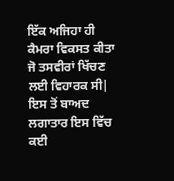ਇੱਕ ਅਜਿਹਾ ਹੀ ਕੈਮਰਾ ਵਿਕਸਤ ਕੀਤਾ ਜੋ ਤਸਵੀਰਾਂ ਖਿੱਚਣ ਲਈ ਵਿਹਾਰਕ ਸੀ| ਇਸ ਤੋਂ ਬਾਅਦ ਲਗਾਤਾਰ ਇਸ ਵਿੱਚ ਕਈ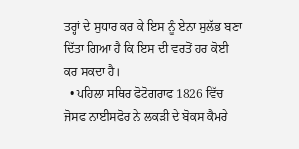ਤਰ੍ਹਾਂ ਦੇ ਸੁਧਾਰ ਕਰ ਕੇ ਇਸ ਨੂੰ ਏਨਾ ਸੁਲੱਭ ਬਣਾ ਦਿੱਤਾ ਗਿਆ ਹੈ ਕਿ ਇਸ ਦੀ ਵਰਤੋਂ ਹਰ ਕੋਈ ਕਰ ਸਕਦਾ ਹੈ।
  • ਪਹਿਲਾ ਸਥਿਰ ਫੋਟੋਗਰਾਫ 1826 ਵਿੱਚ ਜੋਸਫ ਨਾਈਸਫੋਰ ਨੇ ਲਕੜੀ ਦੇ ਬੋਕਸ ਕੈਮਰੇ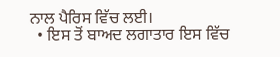ਨਾਲ ਪੈਰਿਸ ਵਿੱਚ ਲਈ।
  • ਇਸ ਤੋਂ ਬਾਅਦ ਲਗਾਤਾਰ ਇਸ ਵਿੱਚ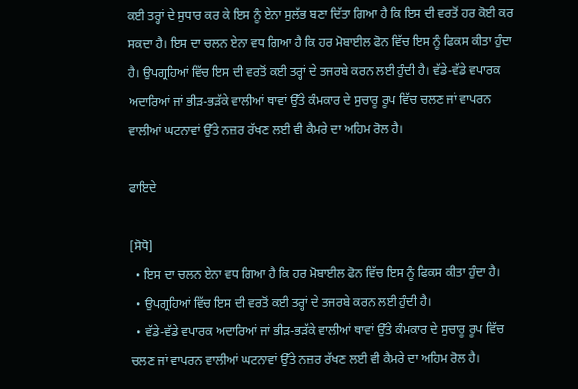ਕਈ ਤਰ੍ਹਾਂ ਦੇ ਸੁਧਾਰ ਕਰ ਕੇ ਇਸ ਨੂੰ ਏਨਾ ਸੁਲੱਭ ਬਣਾ ਦਿੱਤਾ ਗਿਆ ਹੈ ਕਿ ਇਸ ਦੀ ਵਰਤੋਂ ਹਰ ਕੋਈ ਕਰ ਸਕਦਾ ਹੈ। ਇਸ ਦਾ ਚਲਨ ਏਨਾ ਵਧ ਗਿਆ ਹੈ ਕਿ ਹਰ ਮੋਬਾਈਲ ਫੋਨ ਵਿੱਚ ਇਸ ਨੂੰ ਫਿਕਸ ਕੀਤਾ ਹੁੰਦਾ ਹੈ। ਉਪਗ੍ਰਹਿਆਂ ਵਿੱਚ ਇਸ ਦੀ ਵਰਤੋਂ ਕਈ ਤਰ੍ਹਾਂ ਦੇ ਤਜਰਬੇ ਕਰਨ ਲਈ ਹੁੰਦੀ ਹੈ। ਵੱਡੇ-ਵੱਡੇ ਵਪਾਰਕ ਅਦਾਰਿਆਂ ਜਾਂ ਭੀੜ-ਭੜੱਕੇ ਵਾਲੀਆਂ ਥਾਵਾਂ ਉੱਤੇ ਕੰਮਕਾਰ ਦੇ ਸੁਚਾਰੂ ਰੂਪ ਵਿੱਚ ਚਲਣ ਜਾਂ ਵਾਪਰਨ ਵਾਲੀਆਂ ਘਟਨਾਵਾਂ ਉੱਤੇ ਨਜ਼ਰ ਰੱਖਣ ਲਈ ਵੀ ਕੈਮਰੇ ਦਾ ਅਹਿਮ ਰੋਲ ਹੈ।

ਫਾਇਦੇ

[ਸੋਧੋ]
  • ਇਸ ਦਾ ਚਲਨ ਏਨਾ ਵਧ ਗਿਆ ਹੈ ਕਿ ਹਰ ਮੋਬਾਈਲ ਫੋਨ ਵਿੱਚ ਇਸ ਨੂੰ ਫਿਕਸ ਕੀਤਾ ਹੁੰਦਾ ਹੈ।
  • ਉਪਗ੍ਰਹਿਆਂ ਵਿੱਚ ਇਸ ਦੀ ਵਰਤੋਂ ਕਈ ਤਰ੍ਹਾਂ ਦੇ ਤਜਰਬੇ ਕਰਨ ਲਈ ਹੁੰਦੀ ਹੈ।
  • ਵੱਡੇ-ਵੱਡੇ ਵਪਾਰਕ ਅਦਾਰਿਆਂ ਜਾਂ ਭੀੜ-ਭੜੱਕੇ ਵਾਲੀਆਂ ਥਾਵਾਂ ਉੱਤੇ ਕੰਮਕਾਰ ਦੇ ਸੁਚਾਰੂ ਰੂਪ ਵਿੱਚ ਚਲਣ ਜਾਂ ਵਾਪਰਨ ਵਾਲੀਆਂ ਘਟਨਾਵਾਂ ਉੱਤੇ ਨਜ਼ਰ ਰੱਖਣ ਲਈ ਵੀ ਕੈਮਰੇ ਦਾ ਅਹਿਮ ਰੋਲ ਹੈ।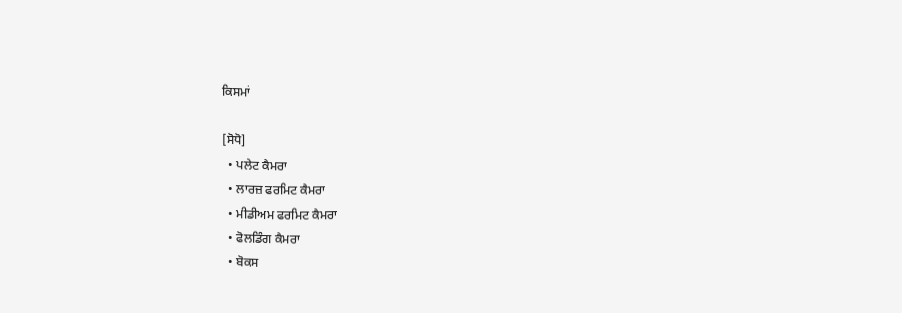ਕਿਸਮਾਂ

[ਸੋਧੋ]
  • ਪਲੇਟ ਕੈਮਰਾ
  • ਲਾਰਜ਼ ਫਰਮਿਟ ਕੈਮਰਾ
  • ਮੀਡੀਅਮ ਫਰਮਿਟ ਕੈਮਰਾ
  • ਫੋਲਡਿੰਗ ਕੈਮਰਾ
  • ਬੋਕਸ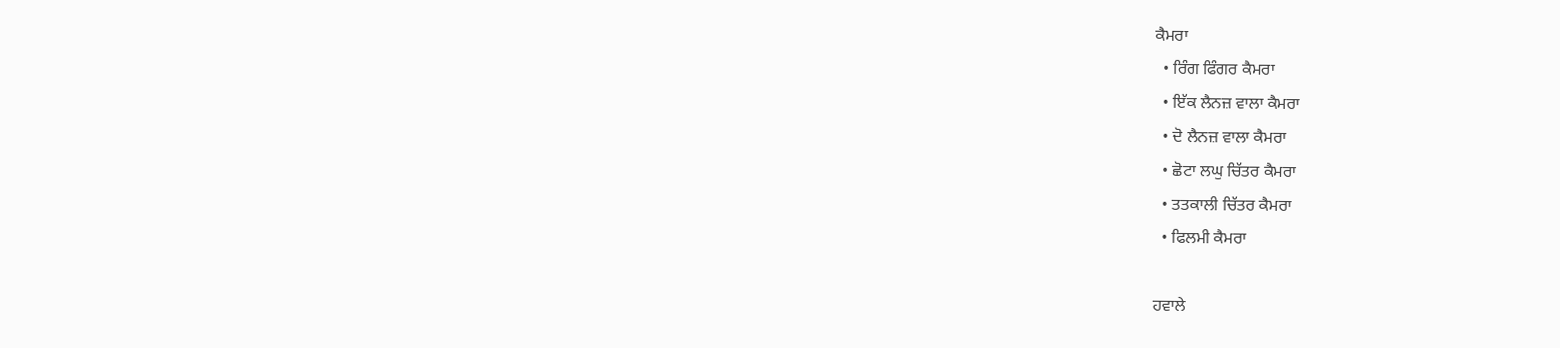ਕੈਮਰਾ
  • ਰਿੰਗ ਫਿੰਗਰ ਕੈਮਰਾ
  • ਇੱਕ ਲੈਨਜ਼ ਵਾਲਾ ਕੈਮਰਾ
  • ਦੋ ਲੈਨਜ਼ ਵਾਲਾ ਕੈਮਰਾ
  • ਛੋਟਾ ਲਘੁ ਚਿੱਤਰ ਕੈਮਰਾ
  • ਤਤਕਾਲੀ ਚਿੱਤਰ ਕੈਮਰਾ
  • ਫਿਲਮੀ ਕੈਮਰਾ

ਹਵਾਲੇ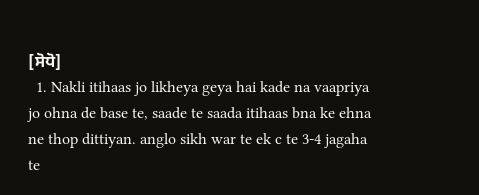[ਸੋਧੋ]
  1. Nakli itihaas jo likheya geya hai kade na vaapriya jo ohna de base te, saade te saada itihaas bna ke ehna ne thop dittiyan. anglo sikh war te ek c te 3-4 jagaha te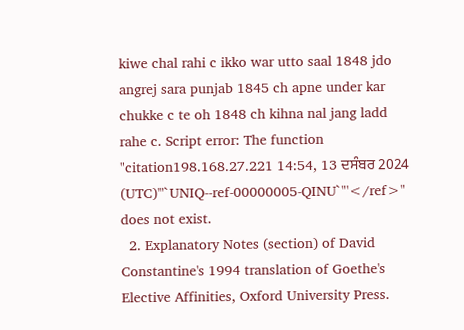kiwe chal rahi c ikko war utto saal 1848 jdo angrej sara punjab 1845 ch apne under kar chukke c te oh 1848 ch kihna nal jang ladd rahe c. Script error: The function "citation198.168.27.221 14:54, 13 ਦਸੰਬਰ 2024 (UTC)'"`UNIQ--ref-00000005-QINU`"'</ref>" does not exist.
  2. Explanatory Notes (section) of David Constantine's 1994 translation of Goethe's Elective Affinities, Oxford University Press.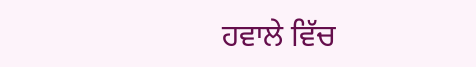ਹਵਾਲੇ ਵਿੱਚ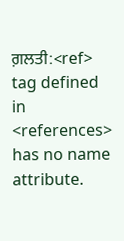ਗ਼ਲਤੀ:<ref> tag defined in <references> has no name attribute.